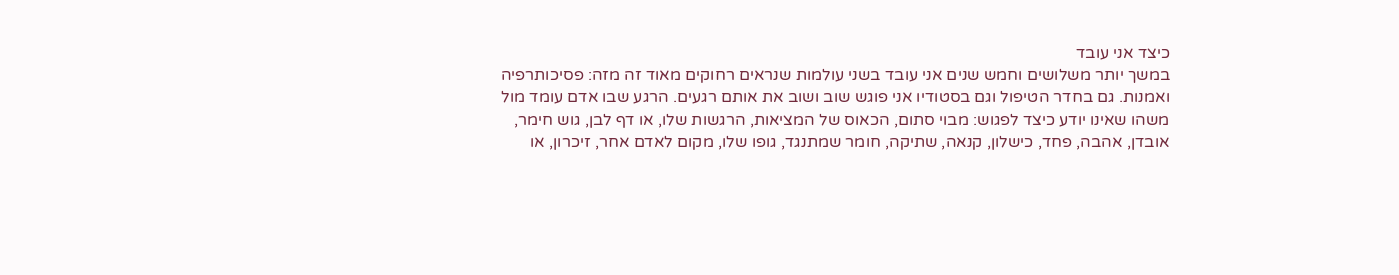כיצד אני עובד
במשך יותר משלושים וחמש שנים אני עובד בשני עולמות שנראים רחוקים מאוד זה מזה: פסיכותרפיה ואמנות. גם בחדר הטיפול וגם בסטודיו אני פוגש שוב ושוב את אותם רגעים. הרגע שבו אדם עומד מול משהו שאינו יודע כיצד לפגוש: מבוי סתום, הכאוס של המציאות, הרגשות שלו, או דף לבן, גוש חימר, אובדן, אהבה, פחד, כישלון, קנאה, שתיקה, חומר שמתנגד, גופו שלו, מקום לאדם אחר, זיכרון, או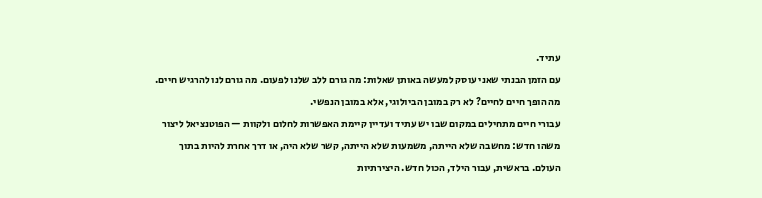עתיד.
עם הזמן הבנתי שאני עוסק למעשה באותן שאלות: מה גורם ללב שלנו לפעום. מה גורם לנו להרגיש חיים. מה הופך חיים לחיים? לא רק במובן הביולוגי, אלא במובן הנפשי.
עבורי חיים מתחילים במקום שבו יש עתיד ועדיין קיימת האפשרות לחלום ולקוות — הפוטנציאל ליצור משהו חדש: מחשבה שלא הייתה, משמעות שלא הייתה, קשר שלא היה, או דרך אחרת להיות בתוך העולם. בראשית, עבור הילד, הכול חדש. היצירתיות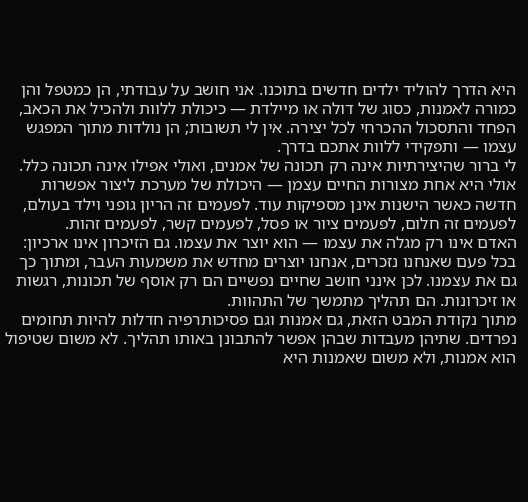היא הדרך להוליד ילדים חדשים בתוכנו. אני חושב על עבודתי, הן כמטפל והן כמורה לאמנות, כסוג של דולה או מיילדת — כיכולת ללוות ולהכיל את הכאב, הפחד והתסכול ההכרחי לכל יצירה. אין לי תשובות; הן נולדות מתוך המפגש עצמו — ותפקידי ללוות אתכם בדרך.
לי ברור שהיצירתיות אינה רק תכונה של אמנים, ואולי אפילו אינה תכונה כלל. אולי היא אחת מצורות החיים עצמן — היכולת של מערכת ליצור אפשרות חדשה כאשר הישנות אינן מספיקות עוד. לפעמים זה הריון גופני וילד בעולם, לפעמים זה חלום, לפעמים ציור או פסל, לפעמים קשר, לפעמים זהות.
האדם אינו רק מגלה את עצמו — הוא יוצר את עצמו. גם הזיכרון אינו ארכיון: בכל פעם שאנחנו נזכרים, אנחנו יוצרים מחדש את משמעות העבר, ומתוך כך גם את עצמנו. לכן אינני חושב שחיים נפשיים הם רק אוסף של תכונות, רגשות או זיכרונות. הם תהליך מתמשך של התהוות.
מתוך נקודת המבט הזאת, גם אמנות וגם פסיכותרפיה חדלות להיות תחומים נפרדים. שתיהן מעבדות שבהן אפשר להתבונן באותו תהליך. לא משום שטיפול הוא אמנות, ולא משום שאמנות היא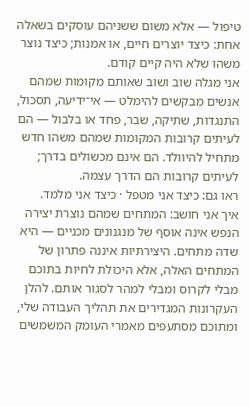טיפול — אלא משום ששניהם עוסקים בשאלה אחת: כיצד יוצרים חיים, או אמנות; כיצד נוצר משהו שלא היה קיים קודם.
אני מגלה שוב ושוב שאותם מקומות שמהם אנשים מבקשים להימלט — אי־ידיעה, תסכול, התנגדות, שתיקה, שבר, פחד או בלבול — הם לעיתים קרובות המקומות שמהם משהו חדש מתחיל להיוולד. הם אינם מכשולים בדרך; לעיתים קרובות הם הדרך עצמה.
ראו גם: כיצד אני מטפל · כיצד אני מלמד.
איך אני חושב: המתחים שמהם נוצרת יצירה
הנפש אינה אוסף של מנגנונים מכניים — היא שדה מתחים. היצירתיות איננה פתרון של המתחים האלה, אלא היכולת לחיות בתוכם מבלי לקרוס ומבלי למהר לסגור אותם. להלן העקרונות המגדירים את תהליך העבודה שלי, ומתוכם מסתעפים מאמרי העומק המשמשים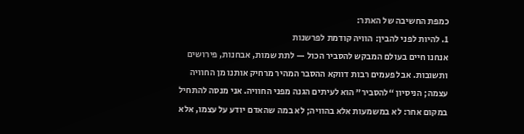כמפת החשיבה של האתר:
1. להיות לפני להבין: הוויה קודמת לפרשנות
אנחנו חיים בעולם המבקש להסביר הכול — לתת שמות, אבחנות, פירושים ותשובות. אבל פעמים רבות דווקא ההסבר המהיר מרחיק אותנו מן החוויה עצמה; הניסיון “להסביר” הוא לעיתים הגנה מפני החוויה. אני מנסה להתחיל במקום אחר: לא במשמעות אלא בהוויה; לא במה שהאדם יודע על עצמו, אלא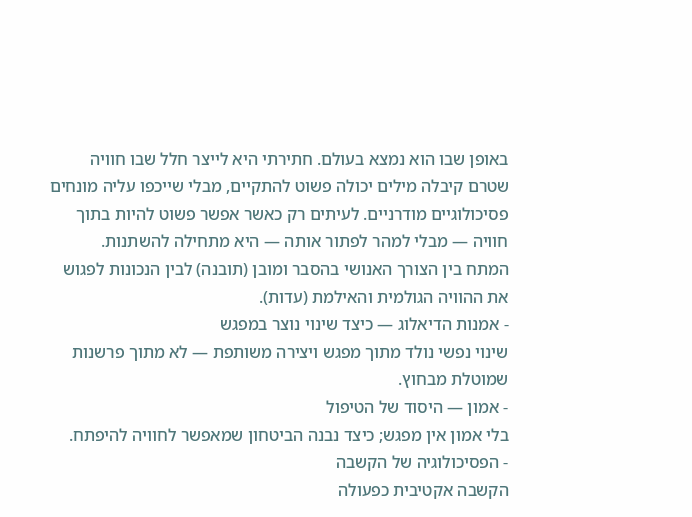באופן שבו הוא נמצא בעולם. חתירתי היא לייצר חלל שבו חוויה שטרם קיבלה מילים יכולה פשוט להתקיים, מבלי שייכפו עליה מונחים פסיכולוגיים מודרניים. לעיתים רק כאשר אפשר פשוט להיות בתוך חוויה — מבלי למהר לפתור אותה — היא מתחילה להשתנות.
המתח בין הצורך האנושי בהסבר ומובן (תובנה) לבין הנכונות לפגוש את ההוויה הגולמית והאילמת (עדות).
- אמנות הדיאלוג — כיצד שינוי נוצר במפגש
שינוי נפשי נולד מתוך מפגש ויצירה משותפת — לא מתוך פרשנות שמוטלת מבחוץ.
- אמון — היסוד של הטיפול
בלי אמון אין מפגש; כיצד נבנה הביטחון שמאפשר לחוויה להיפתח.
- הפסיכולוגיה של הקשבה
הקשבה אקטיבית כפעולה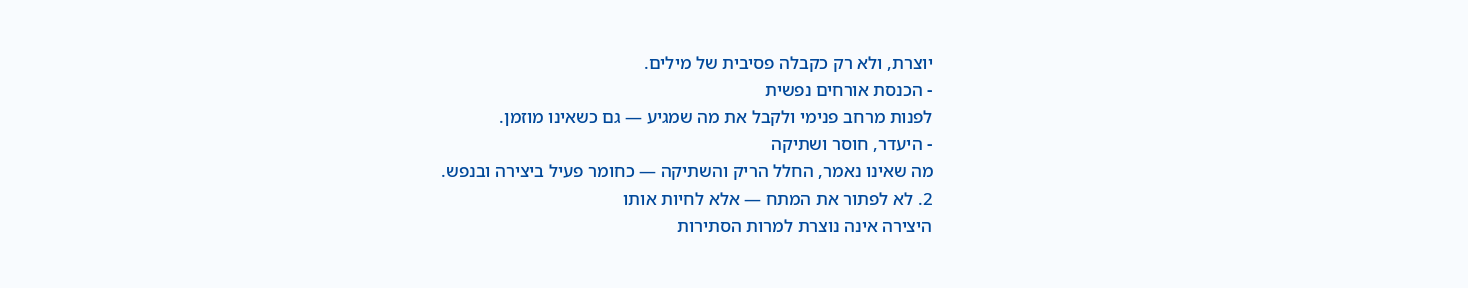יוצרת, ולא רק כקבלה פסיבית של מילים.
- הכנסת אורחים נפשית
לפנות מרחב פנימי ולקבל את מה שמגיע — גם כשאינו מוזמן.
- היעדר, חוסר ושתיקה
מה שאינו נאמר, החלל הריק והשתיקה — כחומר פעיל ביצירה ובנפש.
2. לא לפתור את המתח — אלא לחיות אותו
היצירה אינה נוצרת למרות הסתירות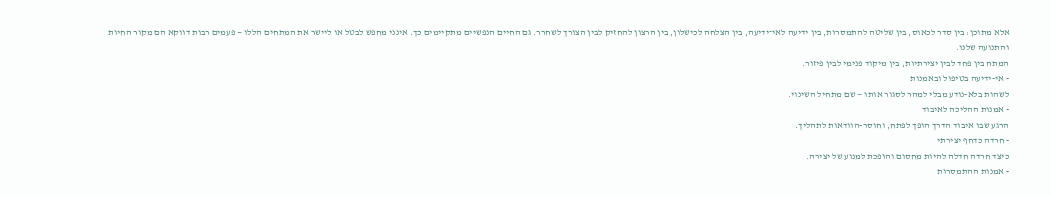אלא מתוכן: בין סדר לכאוס, בין שליטה להתמסרות, בין ידיעה לאי־ידיעה, בין הצלחה לכישלון, בין הרצון להחזיק לבין הצורך לשחרר. גם החיים הנפשיים מתקיימים כך. אינני מחפש לבטל או ליישר את המתחים הללו — פעמים רבות דווקא הם מקור החיות והתנועה שלנו.
המתח בין פחד לבין יצירתיות, בין מיקוד פנימי לבין פיזור.
- אי-ידיעה בטיפול ובאמנות
לשהות בלא-נודע מבלי למהר לסגור אותו — שם מתחיל השינוי.
- אמנות ההליכה לאיבוד
הרגע שבו איבוד הדרך הופך לפתח, וחוסר-הוודאות לתהליך.
- חרדה כדחף יצירתי
כיצד חרדה חדלה להיות מחסום והופכת למנוע של יצירה.
- אמנות ההתמסרות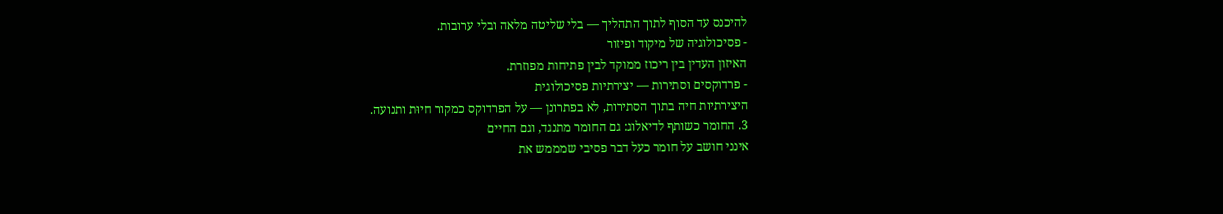להיכנס עד הסוף לתוך התהליך — בלי שליטה מלאה ובלי ערובות.
- פסיכולוגיה של מיקוד ופיזור
האיזון העדין בין ריכוז ממוקד לבין פתיחות מפוזרת.
- פרדוקסים וסתירות — יצירתיות פסיכולוגית
היצירתיות חיה בתוך הסתירות, לא בפתרונן — על הפרדוקס כמקור חיוּת ותנועה.
3. החומר כשותף לדיאלוג: גם החומר מתנגד, וגם החיים
אינני חושב על חומר כעל דבר פסיבי שמממש את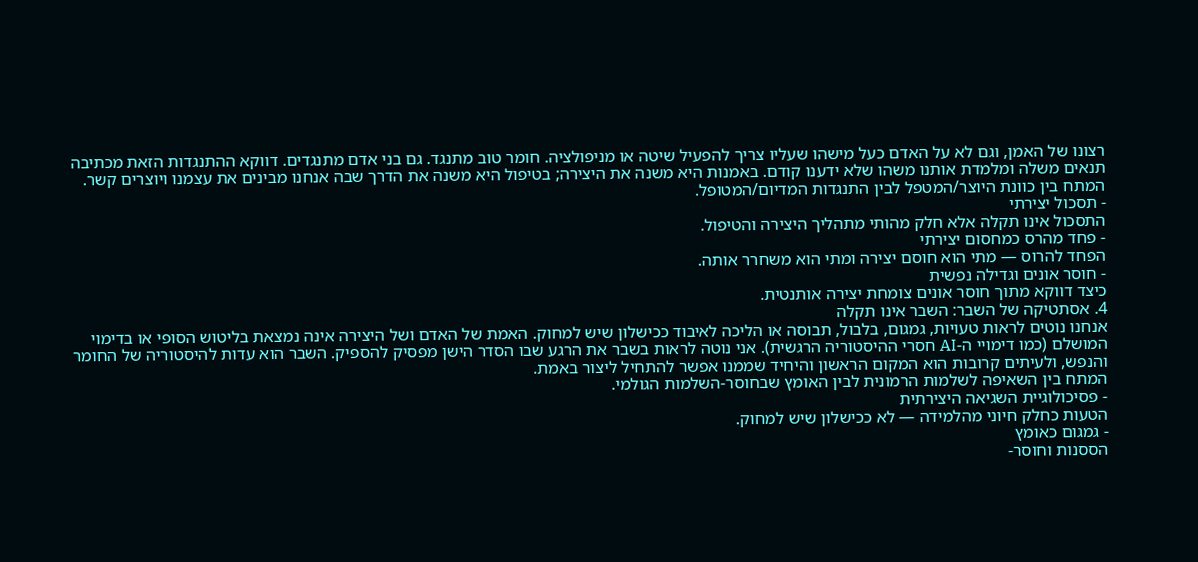רצונו של האמן, וגם לא על האדם כעל מישהו שעליו צריך להפעיל שיטה או מניפולציה. חומר טוב מתנגד. גם בני אדם מתנגדים. דווקא ההתנגדות הזאת מכתיבה תנאים משלה ומלמדת אותנו משהו שלא ידענו קודם. באמנות היא משנה את היצירה; בטיפול היא משנה את הדרך שבה אנחנו מבינים את עצמנו ויוצרים קשר.
המתח בין כוונת היוצר/המטפל לבין התנגדות המדיום/המטופל.
- תסכול יצירתי
התסכול אינו תקלה אלא חלק מהותי מתהליך היצירה והטיפול.
- פחד מהרס כמחסום יצירתי
הפחד להרוס — מתי הוא חוסם יצירה ומתי הוא משחרר אותה.
- חוסר אונים וגדילה נפשית
כיצד דווקא מתוך חוסר אונים צומחת יצירה אותנטית.
4. אסתטיקה של השבר: השבר אינו תקלה
אנחנו נוטים לראות טעויות, גמגום, בלבול, תבוסה או הליכה לאיבוד ככישלון שיש למחוק. האמת של האדם ושל היצירה אינה נמצאת בליטוש הסופי או בדימוי המושלם (כמו דימויי ה-AI חסרי ההיסטוריה הרגשית). אני נוטה לראות בשבר את הרגע שבו הסדר הישן מפסיק להספיק. השבר הוא עדות להיסטוריה של החומר והנפש, ולעיתים קרובות הוא המקום הראשון והיחיד שממנו אפשר להתחיל ליצור באמת.
המתח בין השאיפה לשלמות הרמונית לבין האומץ שבחוסר-השלמות הגולמי.
- פסיכולוגיית השגיאה היצירתית
הטעות כחלק חיוני מהלמידה — לא ככישלון שיש למחוק.
- גמגום כאומץ
הססנות וחוסר-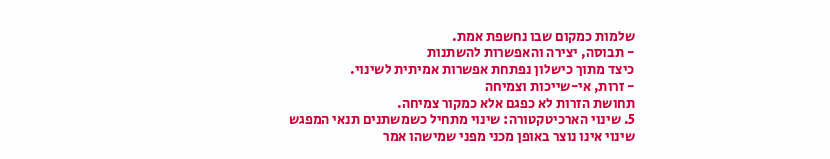שלמות כמקום שבו נחשפת אמת.
- תבוסה, יצירה והאפשרות להשתנות
כיצד מתוך כישלון נפתחת אפשרות אמיתית לשינוי.
- זרות, אי-שייכות וצמיחה
תחושת הזרות לא כפגם אלא כמקור צמיחה.
5. שינוי הארכיטקטורה: שינוי מתחיל כשמשתנים תנאי המפגש
שינוי אינו נוצר באופן מכני מפני שמישהו אמר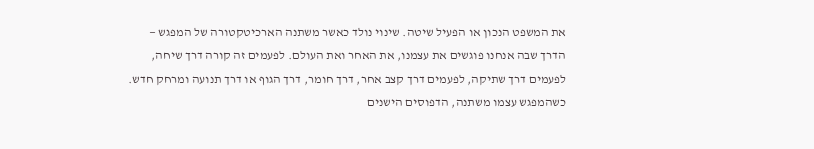את המשפט הנכון או הפעיל שיטה. שינוי נולד כאשר משתנה הארכיטקטורה של המפגש — הדרך שבה אנחנו פוגשים את עצמנו, את האחר ואת העולם. לפעמים זה קורה דרך שיחה, לפעמים דרך שתיקה, לפעמים דרך קצב אחר, דרך חומר, דרך הגוף או דרך תנועה ומרחק חדש. כשהמפגש עצמו משתנה, הדפוסים הישנים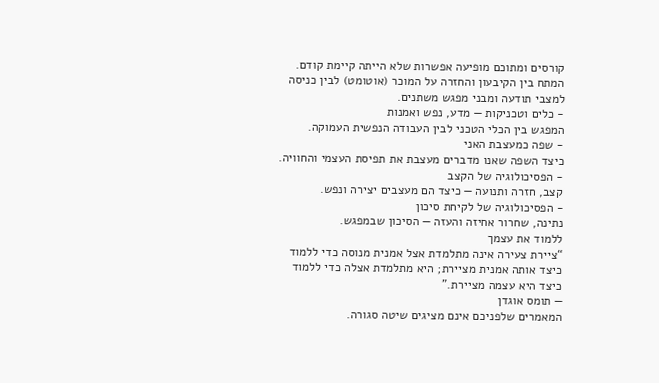קורסים ומתוכם מופיעה אפשרות שלא הייתה קיימת קודם.
המתח בין הקיבעון והחזרה על המוכר (אוטומט) לבין כניסה למצבי תודעה ומבני מפגש משתנים.
- כלים וטכניקות — מדע, נפש ואמנות
המפגש בין הכלי הטכני לבין העבודה הנפשית העמוקה.
- שפה כמעצבת האני
כיצד השפה שאנו מדברים מעצבת את תפיסת העצמי והחוויה.
- הפסיכולוגיה של הקצב
קצב, חזרה ותנועה — כיצד הם מעצבים יצירה ונפש.
- הפסיכולוגיה של לקיחת סיכון
נתינה, שחרור אחיזה והעזה — הסיכון שבמפגש.
ללמוד את עצמך
“ציירת צעירה אינה מתלמדת אצל אמנית מנוסה כדי ללמוד כיצד אותה אמנית מציירת; היא מתלמדת אצלה כדי ללמוד כיצד היא עצמה מציירת.”
— תומס אוגדן
המאמרים שלפניכם אינם מציגים שיטה סגורה.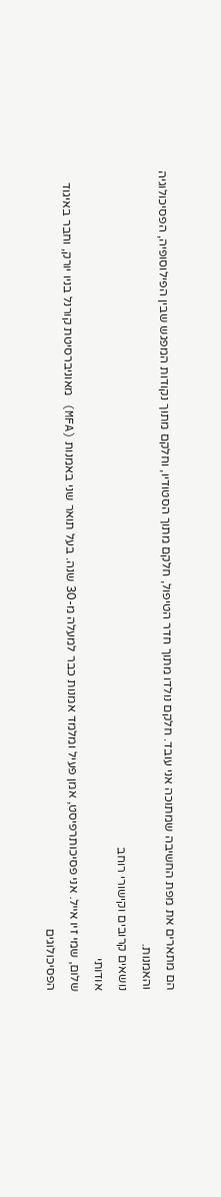הם מתארים את מפת החשיבה שמתוכה אני עובד. חלקם נולדו מתוך חדר הטיפול, חלקם מתוך הסטודיו, וחלקם מתוך נקודות המפגש שבין הפילוסופיה, הפסיכולוגיה והאמנות.
נושאים קרובים וקישורי רוחב
אודותי
שלום, שמי זיו אייל. אני פסיכותרפיסט, אמן פעיל ומלמד אמנות כבר למעלה מ-30 שנה. בעל תואר שני באמנות (MFA) מאוניברסיטת קורנל בניו יורק, וחבר באיגוד הפסיכולוגים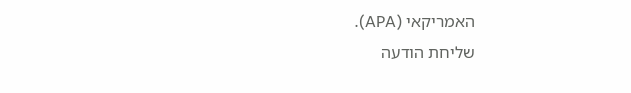האמריקאי (APA).
שליחת הודעה